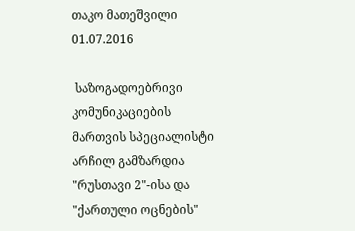თაკო მათეშვილი
01.07.2016

 საზოგადოებრივი კომუნიკაციების მართვის სპეციალისტი არჩილ გამზარდია "რუსთავი 2"-ისა და "ქართული ოცნების"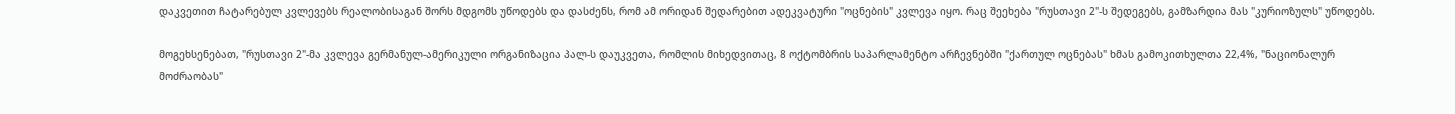დაკვეთით ჩატარებულ კვლევებს რეალობისაგან შორს მდგომს უწოდებს და დასძენს, რომ ამ ორიდან შედარებით ადეკვატური "ოცნების" კვლევა იყო. რაც შეეხება "რუსთავი 2"-ს შედეგებს, გამზარდია მას "კურიოზულს" უწოდებს.

მოგეხსენებათ, "რუსთავი 2"-მა კვლევა გერმანულ-ამერიკული ორგანიზაცია პალ-ს დაუკვეთა, რომლის მიხედვითაც, 8 ოქტომბრის საპარლამენტო არჩევნებში "ქართულ ოცნებას" ხმას გამოკითხულთა 22,4%, "ნაციონალურ მოძრაობას"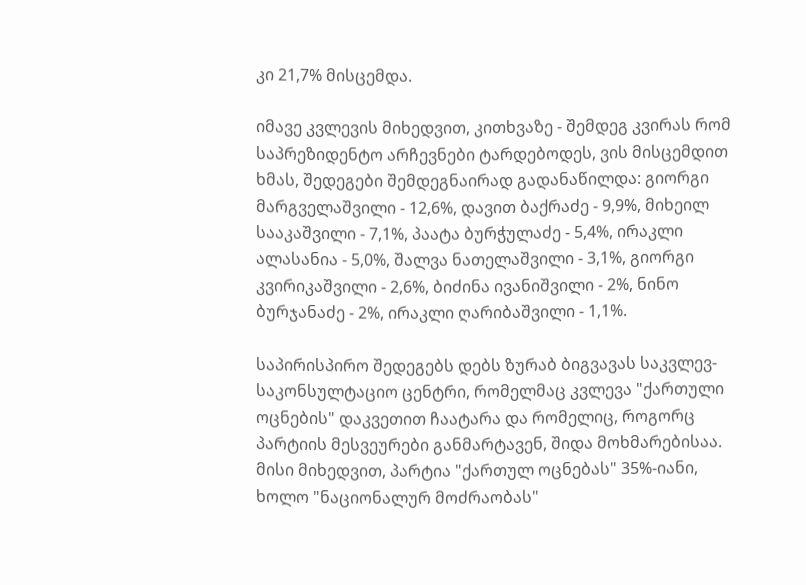კი 21,7% მისცემდა.

იმავე კვლევის მიხედვით, კითხვაზე - შემდეგ კვირას რომ საპრეზიდენტო არჩევნები ტარდებოდეს, ვის მისცემდით ხმას, შედეგები შემდეგნაირად გადანაწილდა: გიორგი მარგველაშვილი - 12,6%, დავით ბაქრაძე - 9,9%, მიხეილ სააკაშვილი - 7,1%, პაატა ბურჭულაძე - 5,4%, ირაკლი ალასანია - 5,0%, შალვა ნათელაშვილი - 3,1%, გიორგი კვირიკაშვილი - 2,6%, ბიძინა ივანიშვილი - 2%, ნინო ბურჯანაძე - 2%, ირაკლი ღარიბაშვილი - 1,1%.

საპირისპირო შედეგებს დებს ზურაბ ბიგვავას საკვლევ-საკონსულტაციო ცენტრი, რომელმაც კვლევა "ქართული ოცნების" დაკვეთით ჩაატარა და რომელიც, როგორც პარტიის მესვეურები განმარტავენ, შიდა მოხმარებისაა. მისი მიხედვით, პარტია "ქართულ ოცნებას" 35%-იანი, ხოლო "ნაციონალურ მოძრაობას"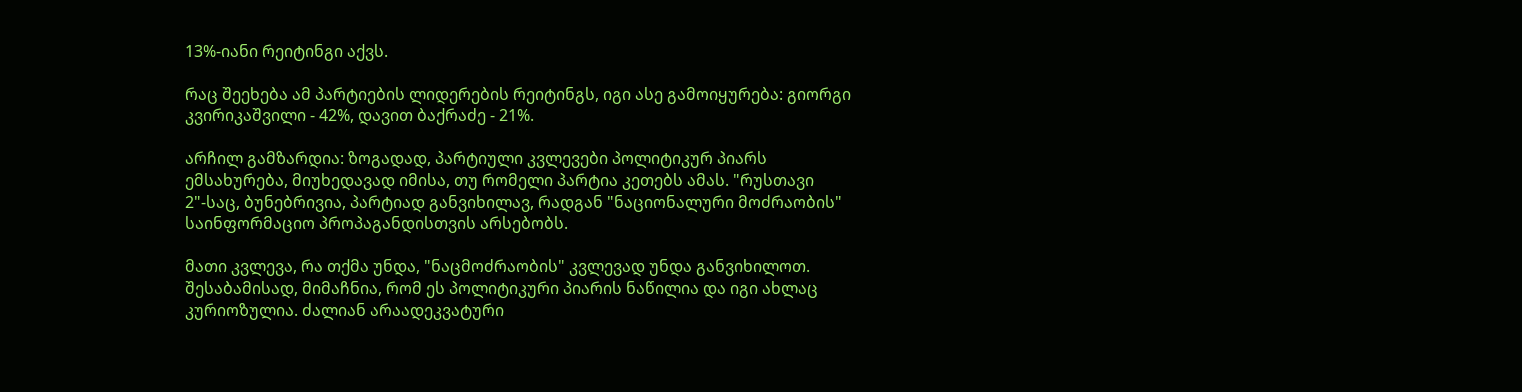13%-იანი რეიტინგი აქვს.

რაც შეეხება ამ პარტიების ლიდერების რეიტინგს, იგი ასე გამოიყურება: გიორგი კვირიკაშვილი - 42%, დავით ბაქრაძე - 21%.

არჩილ გამზარდია: ზოგადად, პარტიული კვლევები პოლიტიკურ პიარს ემსახურება, მიუხედავად იმისა, თუ რომელი პარტია კეთებს ამას. "რუსთავი 2"-საც, ბუნებრივია, პარტიად განვიხილავ, რადგან "ნაციონალური მოძრაობის" საინფორმაციო პროპაგანდისთვის არსებობს.

მათი კვლევა, რა თქმა უნდა, "ნაცმოძრაობის" კვლევად უნდა განვიხილოთ. შესაბამისად, მიმაჩნია, რომ ეს პოლიტიკური პიარის ნაწილია და იგი ახლაც კურიოზულია. ძალიან არაადეკვატური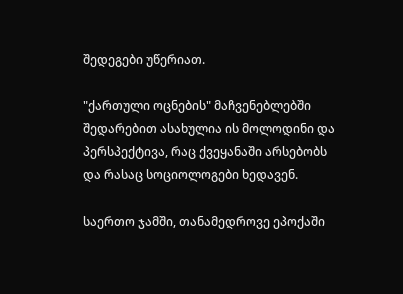შედეგები უწერიათ.

"ქართული ოცნების" მაჩვენებლებში შედარებით ასახულია ის მოლოდინი და პერსპექტივა, რაც ქვეყანაში არსებობს და რასაც სოციოლოგები ხედავენ.

საერთო ჯამში, თანამედროვე ეპოქაში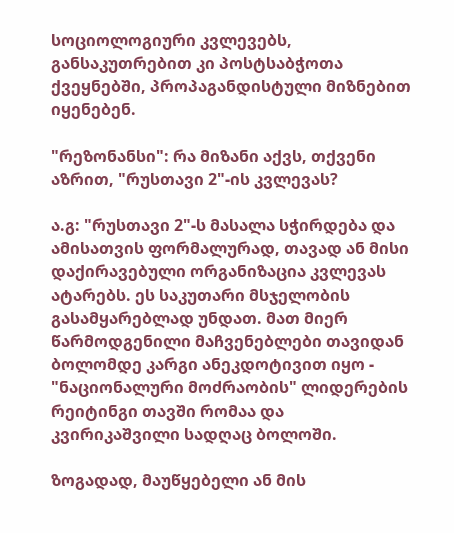სოციოლოგიური კვლევებს, განსაკუთრებით კი პოსტსაბჭოთა ქვეყნებში, პროპაგანდისტული მიზნებით იყენებენ.

"რეზონანსი": რა მიზანი აქვს, თქვენი აზრით, "რუსთავი 2"-ის კვლევას?

ა.გ: "რუსთავი 2"-ს მასალა სჭირდება და ამისათვის ფორმალურად, თავად ან მისი დაქირავებული ორგანიზაცია კვლევას ატარებს. ეს საკუთარი მსჯელობის გასამყარებლად უნდათ. მათ მიერ წარმოდგენილი მაჩვენებლები თავიდან ბოლომდე კარგი ანეკდოტივით იყო - "ნაციონალური მოძრაობის" ლიდერების რეიტინგი თავში რომაა და კვირიკაშვილი სადღაც ბოლოში.

ზოგადად, მაუწყებელი ან მის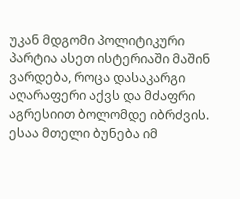უკან მდგომი პოლიტიკური პარტია ასეთ ისტერიაში მაშინ ვარდება, როცა დასაკარგი აღარაფერი აქვს და მძაფრი აგრესიით ბოლომდე იბრძვის. ესაა მთელი ბუნება იმ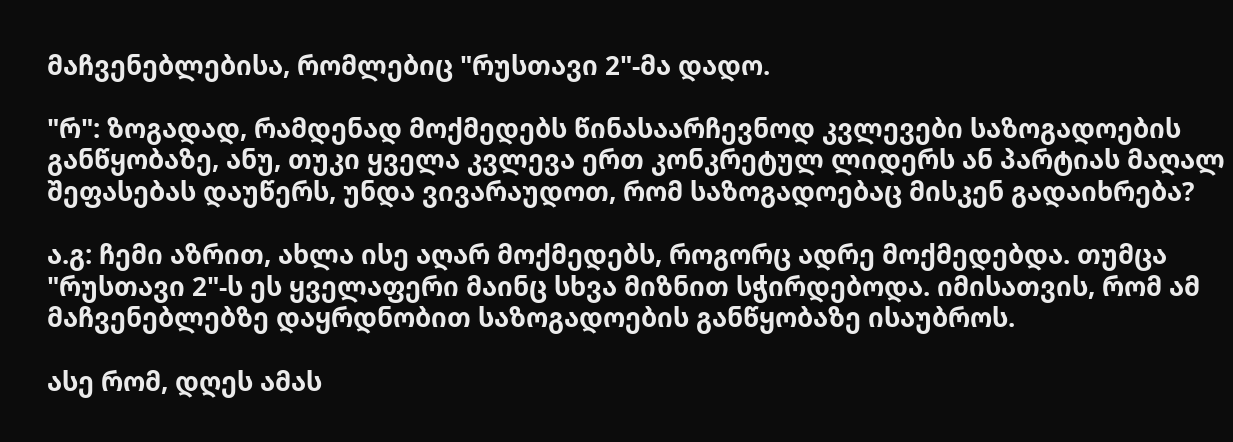მაჩვენებლებისა, რომლებიც "რუსთავი 2"-მა დადო.

"რ": ზოგადად, რამდენად მოქმედებს წინასაარჩევნოდ კვლევები საზოგადოების განწყობაზე, ანუ, თუკი ყველა კვლევა ერთ კონკრეტულ ლიდერს ან პარტიას მაღალ შეფასებას დაუწერს, უნდა ვივარაუდოთ, რომ საზოგადოებაც მისკენ გადაიხრება?

ა.გ: ჩემი აზრით, ახლა ისე აღარ მოქმედებს, როგორც ადრე მოქმედებდა. თუმცა "რუსთავი 2"-ს ეს ყველაფერი მაინც სხვა მიზნით სჭირდებოდა. იმისათვის, რომ ამ მაჩვენებლებზე დაყრდნობით საზოგადოების განწყობაზე ისაუბროს.

ასე რომ, დღეს ამას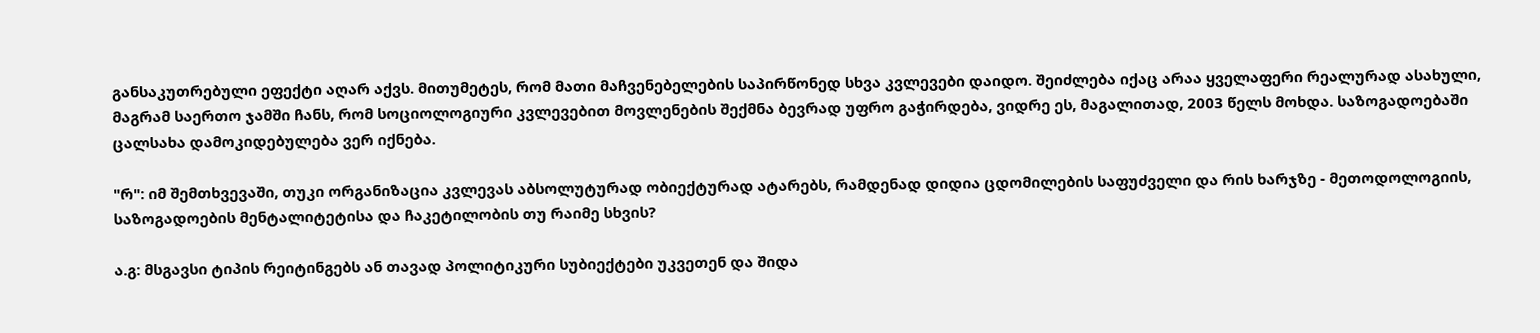განსაკუთრებული ეფექტი აღარ აქვს. მითუმეტეს, რომ მათი მაჩვენებელების საპირწონედ სხვა კვლევები დაიდო. შეიძლება იქაც არაა ყველაფერი რეალურად ასახული, მაგრამ საერთო ჯამში ჩანს, რომ სოციოლოგიური კვლევებით მოვლენების შექმნა ბევრად უფრო გაჭირდება, ვიდრე ეს, მაგალითად, 2003 წელს მოხდა. საზოგადოებაში ცალსახა დამოკიდებულება ვერ იქნება.

"რ": იმ შემთხვევაში, თუკი ორგანიზაცია კვლევას აბსოლუტურად ობიექტურად ატარებს, რამდენად დიდია ცდომილების საფუძველი და რის ხარჯზე - მეთოდოლოგიის, საზოგადოების მენტალიტეტისა და ჩაკეტილობის თუ რაიმე სხვის?

ა.გ: მსგავსი ტიპის რეიტინგებს ან თავად პოლიტიკური სუბიექტები უკვეთენ და შიდა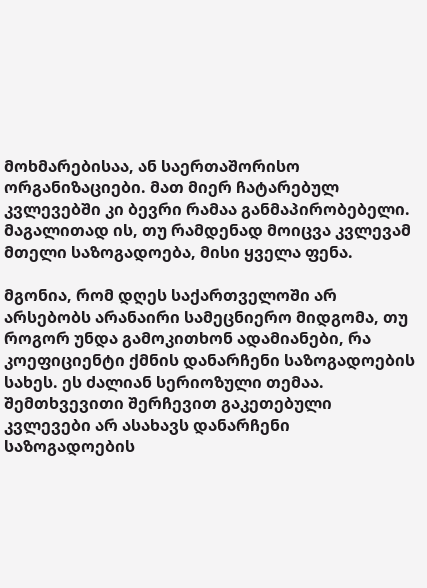მოხმარებისაა, ან საერთაშორისო ორგანიზაციები. მათ მიერ ჩატარებულ კვლევებში კი ბევრი რამაა განმაპირობებელი. მაგალითად ის, თუ რამდენად მოიცვა კვლევამ მთელი საზოგადოება, მისი ყველა ფენა.

მგონია, რომ დღეს საქართველოში არ არსებობს არანაირი სამეცნიერო მიდგომა, თუ როგორ უნდა გამოკითხონ ადამიანები, რა კოეფიციენტი ქმნის დანარჩენი საზოგადოების სახეს. ეს ძალიან სერიოზული თემაა. შემთხვევითი შერჩევით გაკეთებული კვლევები არ ასახავს დანარჩენი საზოგადოების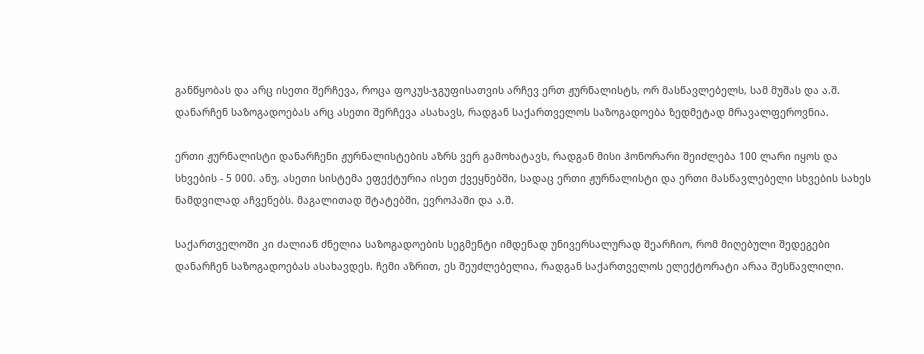განწყობას და არც ისეთი შერჩევა, როცა ფოკუს-ჯგუფისათვის არჩევ ერთ ჟურნალისტს, ორ მასწავლებელს, სამ მუშას და ა.შ. დანარჩენ საზოგადოებას არც ასეთი შერჩევა ასახავს, რადგან საქართველოს საზოგადოება ზედმეტად მრავალფეროვნია.

ერთი ჟურნალისტი დანარჩენი ჟურნალისტების აზრს ვერ გამოხატავს, რადგან მისი ჰონორარი შეიძლება 100 ლარი იყოს და სხვების - 5 000. ანუ, ასეთი სისტემა ეფექტურია ისეთ ქვეყნებში, სადაც ერთი ჟურნალისტი და ერთი მასწავლებელი სხვების სახეს ნამდვილად აჩვენებს. მაგალითად შტატებში, ევროპაში და ა.შ.

საქართველოში კი ძალიან ძნელია საზოგადოების სეგმენტი იმდენად უნივერსალურად შეარჩიო, რომ მიღებული შედეგები დანარჩენ საზოგადოებას ასახავდეს. ჩემი აზრით, ეს შეუძლებელია, რადგან საქართველოს ელექტორატი არაა შესწავლილი.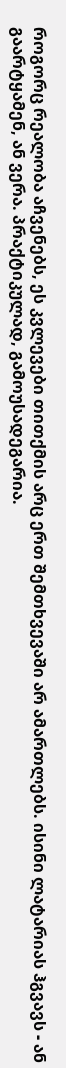როგორც რეალობა აჩვენებს, ეს კვლევები თითქმის არც ერთ შემთხვევაში არ ამართლებს. ისინი ლატარიას ჰგვავს - ან გაარტყამენ, ან ვერა. პრაქტიკულად, გამოუსადეგარია.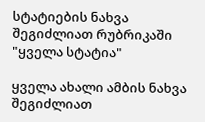სტატიების ნახვა შეგიძლიათ რუბრიკაში "ყველა სტატია"

ყველა ახალი ამბის ნახვა შეგიძლიათ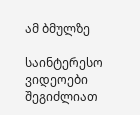ამ ბმულზე

საინტერესო ვიდეოები შეგიძლიათ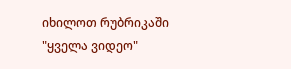იხილოთ რუბრიკაში "ყველა ვიდეო"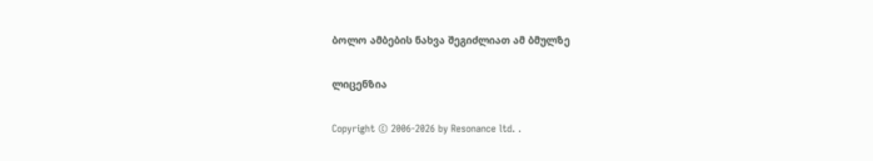ბოლო ამბების ნახვა შეგიძლიათ ამ ბმულზე

ლიცენზია

Copyright © 2006-2026 by Resonance ltd. .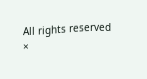All rights reserved
×